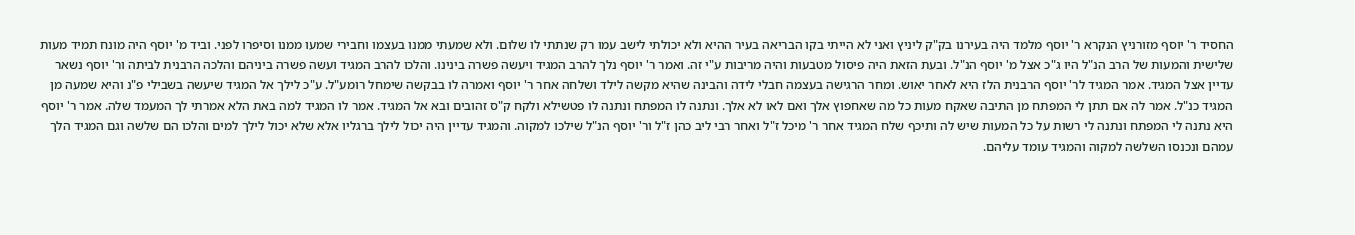החסיד ר' יוסף מזורניץ הנקרא ר' יוסף מלמד היה בעירנו בק"ק ליניץ ואני לא הייתי בקו הבריאה בעיר ההיא ולא יכולתי לישב עמו רק שנתתי לו שלום. ולא שמעתי ממנו בעצמו וחבירי שמעו ממנו וסיפרו לפני. וביד מ' יוסף היה מונח תמיד מעות שלישית והמעות של הרב הנ"ל היו ג"כ אצל מ' יוסף הנ"ל. ובעת הזאת היה פיסול מטבעות והיה מריבות ע"י זה. ואמר ר' יוסף נלך להרב המגיד ויעשה פשרה בינינו. והלכו להרב המגיד ועשה פשרה ביניהם והלכה הרבנית לביתה ור' יוסף נשאר עדיין אצל המגיד. אמר המגיד לר' יוסף הרבנית הלז היא לאחר יאוש. ומחר הרגישה בעצמה חבלי לידה והבינה שהיא מקשה לילד ושלחה אחר ר' יוסף ואמרה לו בבקשה שימחל רומע"ל. ע"כ לילך אל המגיד שיעשה בשבילי פ"נ והיא שמעה מן המגיד כנ"ל. אמר לה אם תתן לי המפתח מן התיבה שאקח מעות כל מה שאחפוץ אלך ואם לאו לא אלך. ונתנה לו המפתח ונתנה לו פטשילא ולקח ק"ס זהובים ובא אל המגיד. אמר לו המגיד למה באת הלא אמרתי לך המעמד שלה. אמר ר' יוסף היא נתנה לי המפתח ונתנה לי רשות על כל המעות שיש לה ותיכף שלח המגיד אחר ר' מיכל ז"ל ואחר רבי ליב כהן ז"ל ור' יוסף הנ"ל שילכו למקוה. והמגיד עדיין היה יכול לילך ברגליו אלא שלא יכול לילך למים והלכו הם שלשה וגם המגיד הלך עמהם ונכנסו השלשה למקוה והמגיד עומד עליהם.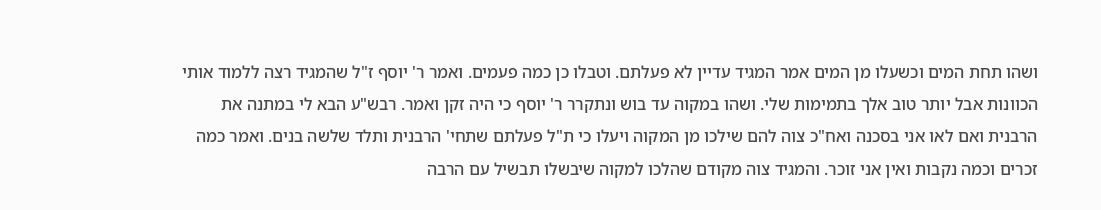ושהו תחת המים וכשעלו מן המים אמר המגיד עדיין לא פעלתם. וטבלו כן כמה פעמים. ואמר ר' יוסף ז"ל שהמגיד רצה ללמוד אותי הכוונות אבל יותר טוב אלך בתמימות שלי. ושהו במקוה עד בוש ונתקרר ר' יוסף כי היה זקן ואמר. רבש"ע הבא לי במתנה את הרבנית ואם לאו אני בסכנה ואח"כ צוה להם שילכו מן המקוה ויעלו כי ת"ל פעלתם שתחי' הרבנית ותלד שלשה בנים. ואמר כמה זכרים וכמה נקבות ואין אני זוכר. והמגיד צוה מקודם שהלכו למקוה שיבשלו תבשיל עם הרבה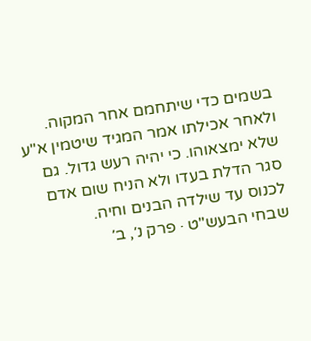בשמים כדי שיתחמם אחר המקוה. ולאחר אכילתו אמר המגיד שיטמין א"ע שלא ימצאוהו. כי יהיה רעש גדול. גם סגר הדלת בעדו ולא הניח שום אדם לכנוס עד שילדה הבנים וחיה.
שבחי הבעש"ט · פרק נ׳, ב׳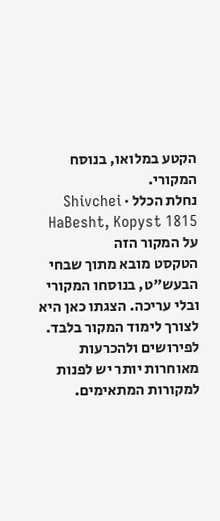הקטע במלואו, בנוסח המקורי.
נחלת הכלל · Shivchei HaBesht, Kopyst 1815
על המקור הזה
הטקסט מובא מתוך שבחי הבעש"ט, בנוסחו המקורי ובלי עריכה. הצגתו כאן היא לצורך לימוד המקור בלבד. לפירושים ולהכרעות מאוחרות יותר יש לפנות למקורות המתאימים.